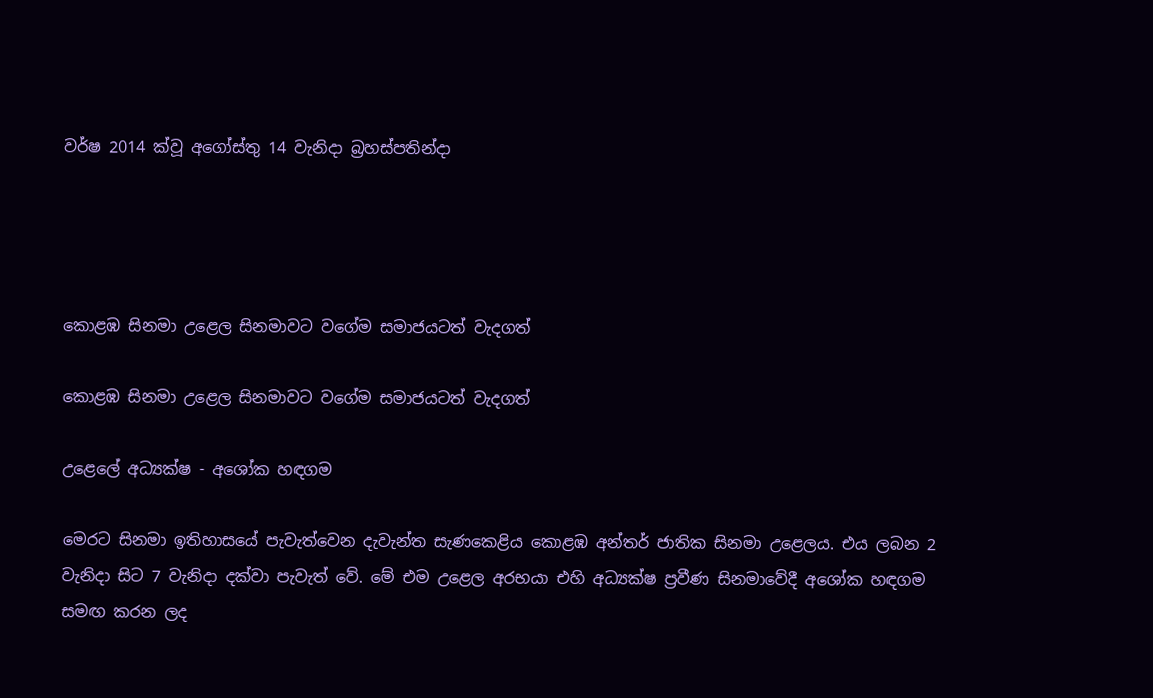වර්ෂ 2014 ක්වූ අගෝස්තු 14 වැනිදා බ්‍රහස්පතින්දා




කොළඹ සිනමා උළෙල සිනමාවට වගේම සමාජයටත් වැදගත්

කොළඹ සිනමා උළෙල සිනමාවට වගේම සමාජයටත් වැදගත්

උළෙලේ අධ්‍යක්ෂ - අශෝක හඳගම

මෙරට සිනමා ඉතිහාසයේ පැවැත්වෙන දැවැන්ත සැණකෙළිය කොළඹ අන්තර් ජාතික සිනමා උළෙලය. එය ලබන 2 වැනිදා සිට 7 වැනිදා දක්වා පැවැත් වේ. මේ එම උළෙල අරභයා එහි අධ්‍යක්ෂ ප්‍රවීණ සිනමාවේදී අශෝක හඳගම සමඟ කරන ලද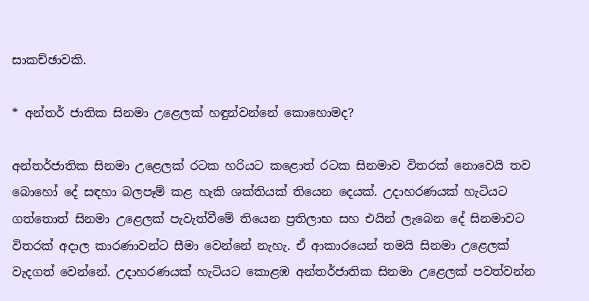සාකච්ඡාවකි.

* අන්තර් ජාතික සිනමා උළෙලක් හඳුන්වන්නේ කොහොමද?

අන්තර්ජාතික සිනමා උළෙලක් රටක හරියට කළොත් රටක සිනමාව විතරක් නොවෙයි තව බොහෝ දේ සඳහා බලපෑම් කළ හැකි ශක්තියක් තියෙන දෙයක්. උදාහරණයක් හැටියට ගත්තොත් සිනමා උළෙලක් පැවැත්වීමේ තියෙන ප්‍රතිලාභ සහ එයින් ලැබෙන දේ සිනමාවට විතරක් අදාල කාරණාවන්ට සීමා වෙන්නේ නැහැ. ඒ ආකාරයෙන් තමයි සිනමා උළෙලක් වැදගත් වෙන්නේ. උදාහරණයක් හැටියට කොළඹ අන්තර්ජාතික සිනමා උළෙලක් පවත්වන්න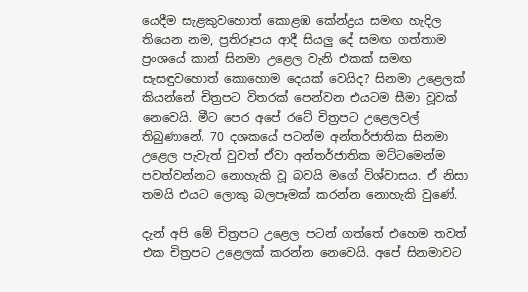යෙදීම සැළකුවහොත් කොළඹ කේන්ද්‍රය සමඟ හැදිල තියෙන නම, ප්‍රතිරූපය ආදී සියලු දේ සමඟ ගත්තාම ප්‍රංශයේ කාන් සිනමා උළෙල වැනි එකක් සමඟ සැසඳුවහොත් කොහොම දෙයක් වෙයිද? සිනමා උළෙලක් කියන්නේ චිත්‍රපට විතරක් පෙන්වන එයටම සීමා වූවක් නෙවෙයි. මීට පෙර අපේ රටේ චිත්‍රපට උළෙලවල් තිබුණානේ. 70 දශකයේ පටන්ම අන්තර්ජාතික සිනමා උළෙල පැවැත් වුවත් ඒවා අන්තර්ජාතික මට්ටමෙන්ම පවත්වන්නට නොහැකි වූ බවයි මගේ විශ්වාසය. ඒ නිසා තමයි එයට ලොකු බලපෑමක් කරන්න නොහැකි වුණේ.

දැන් අපි මේ චිත්‍රපට උළෙල පටන් ගත්තේ එහෙම තවත් එක චිත්‍රපට උළෙලක් කරන්න නෙවෙයි. අපේ සිනමාවට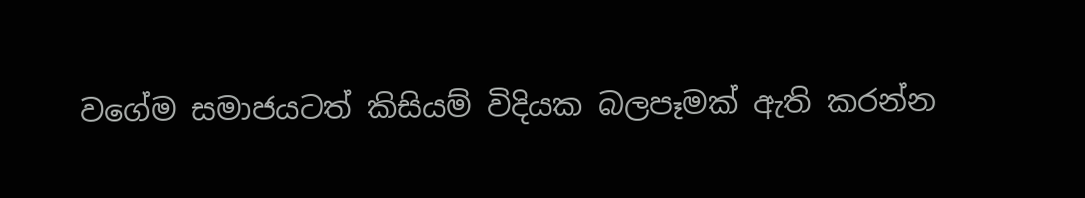වගේම සමාජයටත් කිසියම් විදියක බලපෑමක් ඇති කරන්න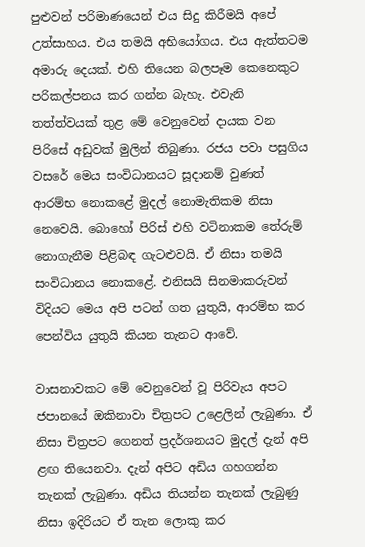පුළුවන් පරිමාණයෙන් එය සිදු කිරීමයි අපේ උත්සාහය. එය තමයි අභියෝගය. එය ඇත්තටම අමාරු දෙයක්. එහි තියෙන බලපෑම කෙනෙකුට පරිකල්පනය කර ගන්න බැහැ. එවැනි තත්ත්වයක් තුළ මේ වෙනුවෙන් දායක වන පිරිසේ අඩුවක් මුලින් තිබුණා. රජය පවා පසුගිය වසරේ මෙය සංවිධානයට සූදානම් වුණත් ආරම්භ නොකළේ මුදල් නොමැතිකම නිසා නෙවෙයි. බොහෝ පිරිස් එහි වටිනාකම තේරුම් නොගැනීම පිළිබඳ ගැටළුවයි. ඒ නිසා තමයි සංවිධානය නොකළේ. එනිසයි සිනමාකරුවන් විදියට මෙය අපි පටන් ගත යුතුයි, ආරම්භ කර පෙන්විය යුතුයි කියන තැනට ආවේ.

වාසනාවකට මේ වෙනුවෙන් වූ පිරිවැය අපට ජපානයේ ඔකිනාවා චිත්‍රපට උළෙලින් ලැබුණා. ඒ නිසා චිත්‍රපට ගෙනත් ප්‍රදර්ශනයට මුදල් දැන් අපි ළඟ තියෙනවා. දැන් අපිට අඩිය ගහගන්න තැනක් ලැබුණා. අඩිය තියන්න තැනක් ලැබුණු නිසා ඉදිරියට ඒ තැන ලොකු කර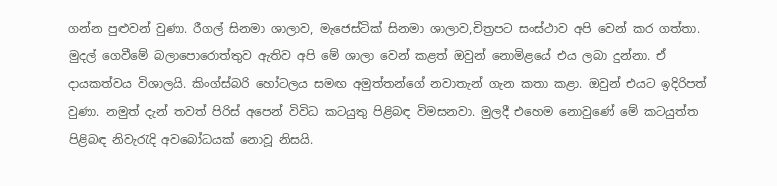ගන්න පුළුවන් වුණා. රීගල් සිනමා ශාලාව, මැජෙස්ටික් සිනමා ශාලාව,චිත්‍රපට සංස්ථාව අපි වෙන් කර ගත්තා. මුදල් ගෙවීමේ බලාපොරොත්තුව ඇතිව අපි මේ ශාලා වෙන් කළත් ඔවුන් නොමිළයේ එය ලබා දුන්නා. ඒ දායකත්වය විශාලයි. කිංග්ස්බරි හෝටලය සමඟ අමුත්තන්ගේ නවාතැන් ගැන කතා කළා. ඔවුන් එයට ඉදිරිපත් වුණා. නමුත් දැන් තවත් පිරිස් අපෙන් විවිධ කටයුතු පිළිබඳ විමසනවා. මුලදී එහෙම නොවුණේ මේ කටයුත්ත පිළිබඳ නිවැරැදි අවබෝධයක් නොවූ නිසයි.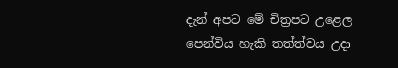දැන් අපට මේ චිත්‍රපට උළෙල පෙන්විය හැකි තත්ත්වය උදා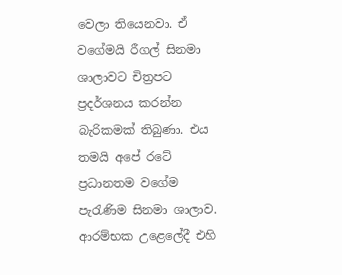වෙලා තියෙනවා. ඒ වගේමයි රීගල් සිනමා ශාලාවට චිත්‍රපට ප්‍රදර්ශනය කරන්න බැරිකමක් තිබුණා. එය තමයි අපේ රටේ ප්‍රධානතම වගේම පැරැණිම සිනමා ශාලාව. ආරම්භක උළෙලේදී එහි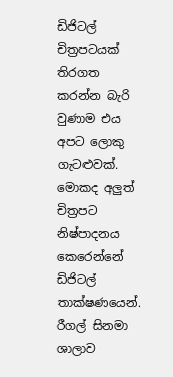ඩිජිටල් චිත්‍රපටයක් තිරගත කරන්න බැරි වුණාම එය අපට ලොකු ගැටළුවක්. මොකද අලුත් චිත්‍රපට නිෂ්පාදනය කෙරෙන්නේ ඩිජිටල් තාක්ෂණයෙන්. රීගල් සිනමා ශාලාව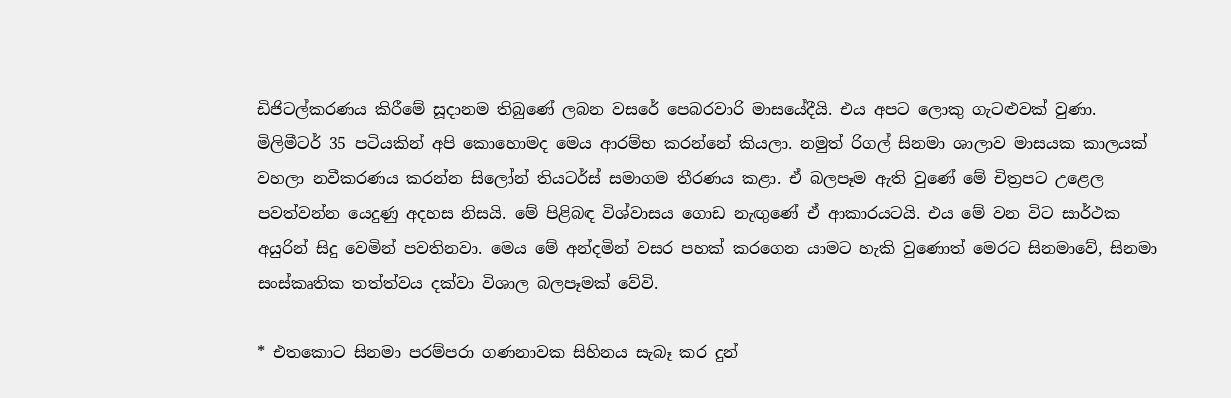ඩිජිටල්කරණය කිරීමේ සූදානම තිබුණේ ලබන වසරේ පෙබරවාරි මාසයේදීයි. එය අපට ලොකු ගැටළුවක් වුණා. මිලිමීටර් 35 පටියකින් අපි කොහොමද මෙය ආරම්භ කරන්නේ කියලා. නමුත් රිගල් සිනමා ශාලාව මාසයක කාලයක් වහලා නවීකරණය කරන්න සිලෝන් තියටර්ස් සමාගම තීරණය කළා. ඒ බලපෑම ඇති වුණේ මේ චිත්‍රපට උළෙල පවත්වන්න යෙදුණු අදහස නිසයි. මේ පිළිබඳ විශ්වාසය ගොඩ නැඟුණේ ඒ ආකාරයටයි. එය මේ වන විට සාර්ථක අයුරින් සිදු වෙමින් පවතිනවා. මෙය මේ අන්දමින් වසර පහක් කරගෙන යාමට හැකි වුණොත් මෙරට සිනමාවේ, සිනමා සංස්කෘතික තත්ත්වය දක්වා විශාල බලපෑමක් වේවි.

* එතකොට සිනමා පරම්පරා ගණනාවක සිහිනය සැබෑ කර දුන්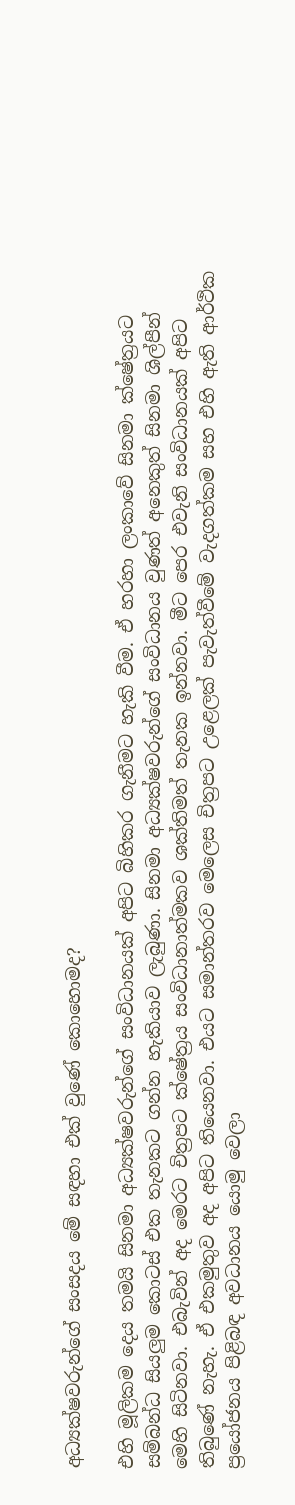අධ්‍යක්ෂවරුන්ගේ සංසදය මේ සඳහා එක් වුණේ කොහොමද?

එහි මූලිකම දෙය තමයි සිනමා අධ්‍යක්ෂවරුන්ගේ සංවිධානයක් අපිට බිහිකර ගැනීමට හැකි වීම. ඒ හරහා ලංකාවේ සිනමා ක්ෂේත්‍රයට සම්බන්ධ සියලුම කොටස් එක තැනකට ගන්න හැකියාව ලැබුණා. සිනමා අධ්‍යක්ෂවරුන්ගේ සංවිධානය වුණත් අනෙකුත් සිනමා ශිල්පීන් මෙහි සිටිනවා. එබැවින් අද මෙරට චිත්‍රපට ක්ෂේත්‍රය සංවිධානාත්මකව ශක්තිමත් තැනක ඉන්නවා. මීට පෙර එවැනි සංවිධානයක් අපිට තිබුණේ නැහැ. ඒ එකමුතුව අද අපිට තියෙනවා. එයට සමාන්තරව මෙලෙස චිත්‍රපට උළෙලක් පැවැත්වීමේ වැදගත්කම සහ එහි ඇති ආර්ථික ප්‍රයෝජනය පිළිබඳ අවධානය යොමු වෙලා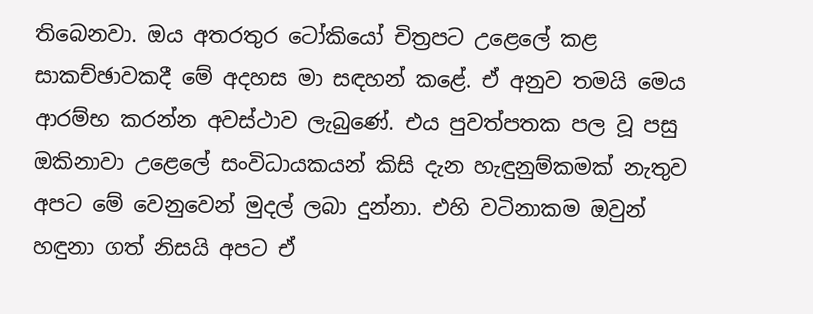තිබෙනවා. ඔය අතරතුර ටෝකියෝ චිත්‍රපට උළෙලේ කළ සාකච්ඡාවකදී මේ අදහස මා සඳහන් කළේ. ඒ අනුව තමයි මෙය ආරම්භ කරන්න අවස්ථාව ලැබුණේ. එය පුවත්පතක පල වූ පසු ඔකිනාවා උළෙලේ සංවිධායකයන් කිසි දැන හැඳුනුම්කමක් නැතුව අපට මේ වෙනුවෙන් මුදල් ලබා දුන්නා. එහි වටිනාකම ඔවුන් හඳුනා ගත් නිසයි අපට ඒ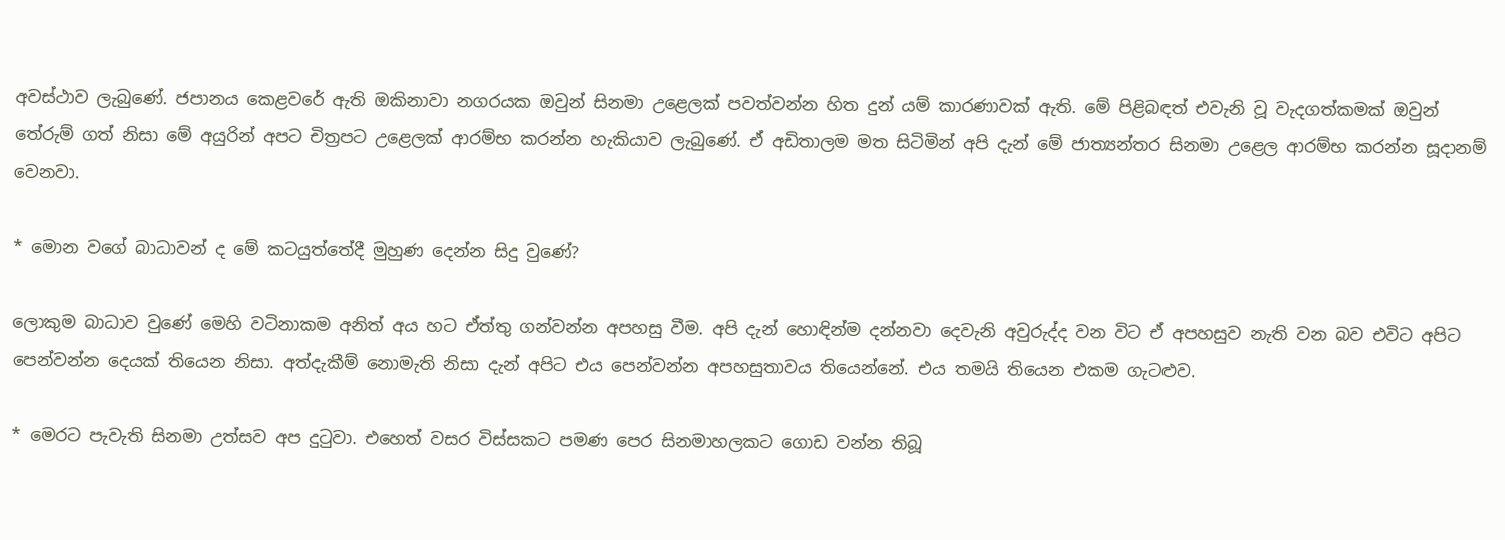අවස්ථාව ලැබුණේ. ජපානය කෙළවරේ ඇති ඔකිනාවා නගරයක ඔවුන් සිනමා උළෙලක් පවත්වන්න හිත දුන් යම් කාරණාවක් ඇති. මේ පිළිබඳත් එවැනි වූ වැදගත්කමක් ඔවුන් තේරුම් ගත් නිසා මේ අයුරින් අපට චිත්‍රපට උළෙලක් ආරම්භ කරන්න හැකියාව ලැබුණේ. ඒ අඩිතාලම මත සිටිමින් අපි දැන් මේ ජාත්‍යන්තර සිනමා උළෙල ආරම්භ කරන්න සූදානම් වෙනවා.

* මොන වගේ බාධාවන් ද මේ කටයුත්තේදී මුහුණ දෙන්න සිදු වුණේ?

ලොකුම බාධාව වුණේ මෙහි වටිනාකම අනිත් අය හට ඒත්තු ගන්වන්න අපහසු වීම. අපි දැන් හොඳින්ම දන්නවා දෙවැනි අවුරුද්ද වන විට ඒ අපහසුව නැති වන බව එවිට අපිට පෙන්වන්න දෙයක් තියෙන නිසා. අත්දැකීම් නොමැති නිසා දැන් අපිට එය පෙන්වන්න අපහසුතාවය තියෙන්නේ. එය තමයි තියෙන එකම ගැටළුව.

* මෙරට පැවැති සිනමා උත්සව අප දුටුවා. එහෙත් වසර විස්සකට පමණ පෙර සිනමාහලකට ගොඩ වන්න තිබූ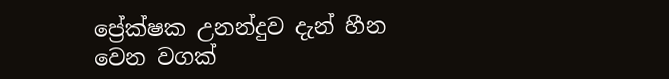ප්‍රේක්ෂක උනන්දුව දැන් හීන වෙන වගක්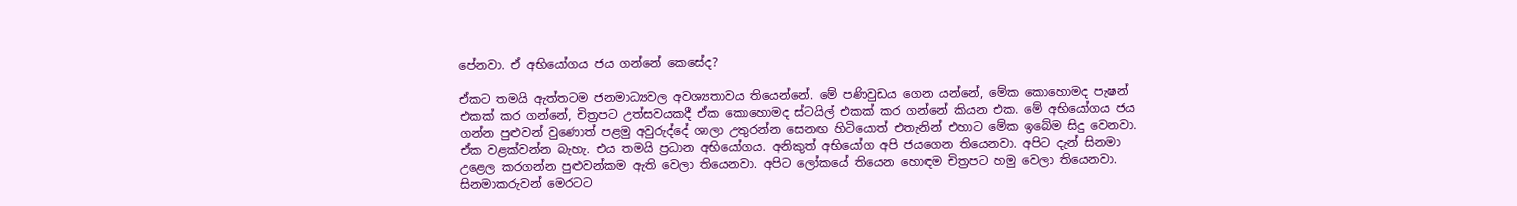පේනවා. ඒ අභියෝගය ජය ගන්නේ කෙසේද?

ඒකට තමයි ඇත්තටම ජනමාධ්‍යවල අවශ්‍යතාවය තියෙන්නේ. මේ පණිවුඩය ගෙන යන්නේ, මේක කොහොමද පැෂන් එකක් කර ගන්නේ, චිත්‍රපට උත්සවයකදී ඒක කොහොමද ස්ටයිල් එකක් කර ගන්නේ කියන එක. මේ අභියෝගය ජය ගන්න පුළුවන් වුණොත් පළමු අවුරුද්දේ ශාලා උතුරන්න සෙනඟ හිටියොත් එතැනින් එහාට මේක ඉබේම සිදු වෙනවා. ඒක වළක්වන්න බැහැ. එය තමයි ප්‍රධාන අභියෝගය. අනිකුත් අභියෝග අපි ජයගෙන තියෙනවා. අපිට දැන් සිනමා උළෙල කරගන්න පුළුවන්කම ඇති වෙලා තියෙනවා. අපිට ලෝකයේ තියෙන හොඳම චිත්‍රපට හමු වෙලා තියෙනවා. සිනමාකරුවන් මෙරටට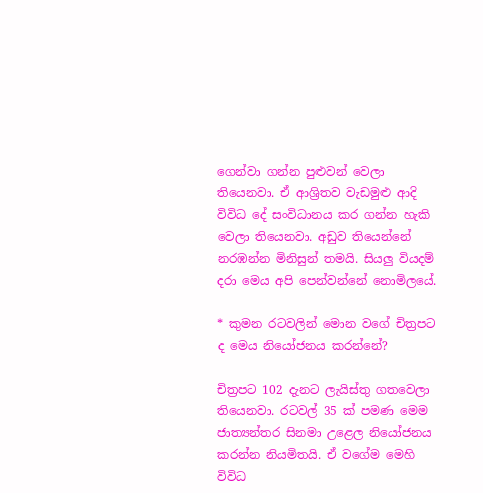ගෙන්වා ගන්න පුළුවන් වෙලා තියෙනවා. ඒ ආශ්‍රිතව වැඩමුළු ආදි විවිධ දේ සංවිධානය කර ගන්න හැකි වෙලා තියෙනවා. අඩුව තියෙන්නේ නරඹන්න මිනිසුන් තමයි. සියලු වියදම් දරා මෙය අපි පෙන්වන්නේ නොමිලයේ.

* කුමන රටවලින් මොන වගේ චිත්‍රපට ද මෙය නියෝජනය කරන්නේ?

චිත්‍රපට 102 දැනට ලැයිස්තු ගතවෙලා තියෙනවා. රටවල් 35 ක් පමණ මෙම ජාත්‍යන්තර සිනමා උළෙල නියෝජනය කරන්න නියමිතයි. ඒ වගේම මෙහි විවිධ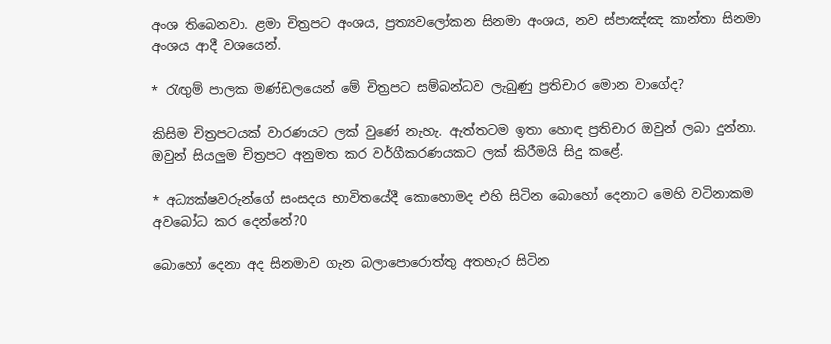අංශ තිබෙනවා. ළමා චිත්‍රපට අංශය, ප්‍රත්‍යවලෝකන සිනමා අංශය, නව ස්පාඤ්ඤ කාන්තා සිනමා අංශය ආදී වශයෙන්.

* රැඟුම් පාලක මණ්ඩලයෙන් මේ චිත්‍රපට සම්බන්ධව ලැබුණු ප්‍රතිචාර මොන වාගේද?

කිසිම චිත්‍රපටයක් වාරණයට ලක් වුණේ නැහැ. ඇත්තටම ඉතා හොඳ ප්‍රතිචාර ඔවුන් ලබා දුන්නා. ඔවුන් සියලුම චිත්‍රපට අනුමත කර වර්ගීකරණයකට ලක් කිරීමයි සිදු කළේ.

* අධ්‍යක්ෂවරුන්ගේ සංසදය භාවිතයේදී කොහොමද එහි සිටින බොහෝ දෙනාට මෙහි වටිනාකම අවබෝධ කර දෙන්නේ?0

බොහෝ දෙනා අද සිනමාව ගැන බලාපොරොත්තු අතහැර සිටින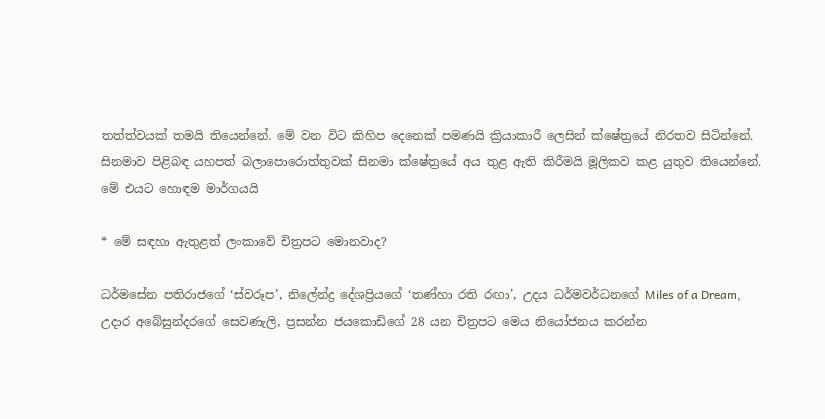තත්ත්වයක් තමයි තියෙන්නේ. මේ වන විට කිහිප දෙනෙක් පමණයි ක්‍රියාකාරී ලෙසින් ක්ෂේත්‍රයේ නිරතව සිටින්නේ. සිනමාව පිළිබඳ යහපත් බලාපොරොත්තුවක් සිනමා ක්ෂේත්‍රයේ අය තුළ ඇති කිරීමයි මූලිකව කළ යුතුව තියෙන්නේ. මේ එයට හොඳම මාර්ගයයි

* මේ සඳහා ඇතුළත් ලංකාවේ චිත්‍රපට මොනවාද?

ධර්මසේන පතිරාජගේ ‘ස්වරූප’, නිලේන්ද්‍ර දේශප්‍රියගේ ‘තණ්හා රති රඟා’, උදය ධර්මවර්ධනගේ Miles of a Dream, උදාර අබේසුන්දරගේ සෙවණැලි, ප්‍රසන්න ජයකොඩිගේ 28 යන චිත්‍රපට මෙය නියෝජනය කරන්න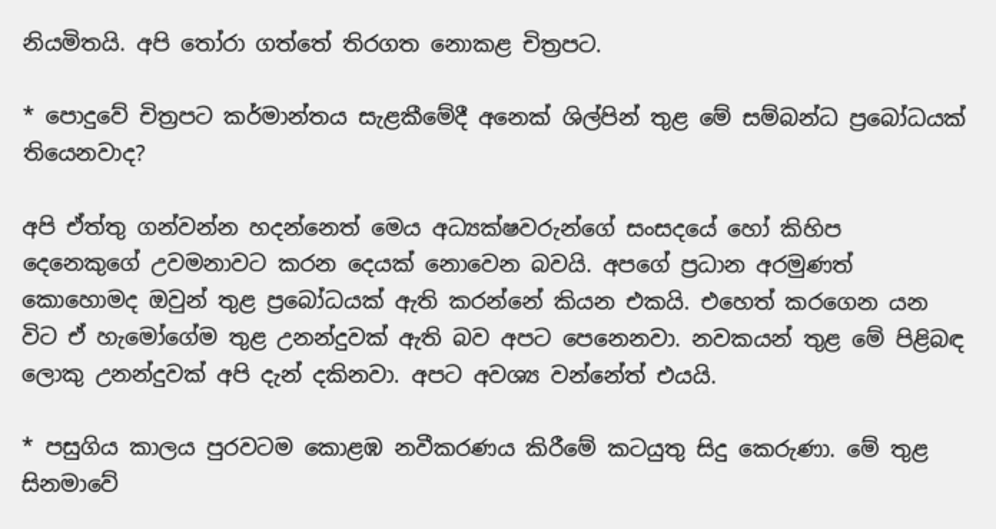නියමිතයි. අපි තෝරා ගත්තේ තිරගත නොකළ චිත්‍රපට.

* පොදුවේ චිත්‍රපට කර්මාන්තය සැළකීමේදී අනෙක් ශිල්පින් තුළ මේ සම්බන්ධ ප්‍රබෝධයක් තියෙනවාද?

අපි ඒත්තු ගන්වන්න හදන්නෙත් මෙය අධ්‍යක්ෂවරුන්ගේ සංසදයේ හෝ කිහිප දෙනෙකුගේ උවමනාවට කරන දෙයක් නොවෙන බවයි. අපගේ ප්‍රධාන අරමුණත් කොහොමද ඔවුන් තුළ ප්‍රබෝධයක් ඇති කරන්නේ කියන එකයි. එහෙත් කරගෙන යන විට ඒ හැමෝගේම තුළ උනන්දුවක් ඇති බව අපට පෙනෙනවා. නවකයන් තුළ මේ පිළිබඳ ලොකු උනන්දුවක් අපි දැන් දකිනවා. අපට අවශ්‍ය වන්නේත් එයයි.

* පසුගිය කාලය පුරවටම කොළඹ නවීකරණය කිරීමේ කටයුතු සිදු කෙරුණා. මේ තුළ සිනමාවේ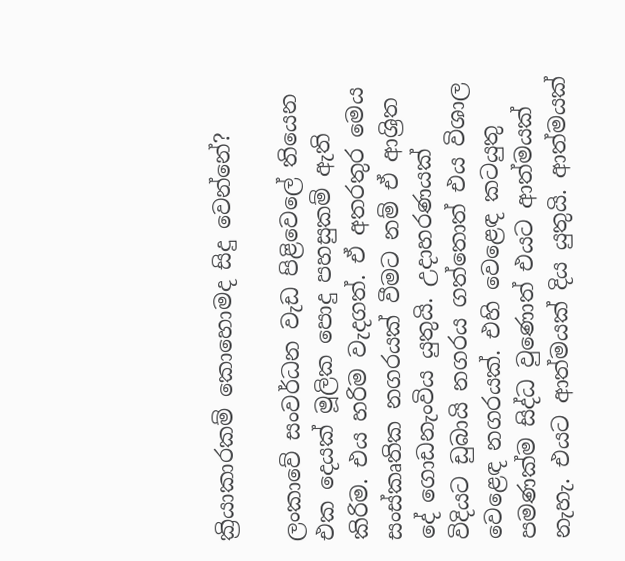ක්‍රියාකාරකම් කොහොමද සිදු වෙන්නේ?

ලංකාවේ සංවර්ධන වැඩ පිළිවෙලේ තියෙන එක දෙයක් මූලික පොදු පහසුකම් ඇති කිරිම. එය හරිම වැදගත්. ඒ අතරතුර මෙය සංස්කෘතික නගරයක් වීමට නම් ඒ ආශ්‍රිත දේ ගොඩනැංවිය යුතුයි. උදාහරණයක් විදියට ඩුබායි නගරය ගත්තොත් එය විශාල වෙළෙඳ නගරයක්. එහි වෙළෙඳ කටයුතු පමණක්ම සිද්ධ වුණොත් එයට ආත්මයක් නැහැ. එයට ආත්මයක් දිය යුතුයි. ආත්මයක්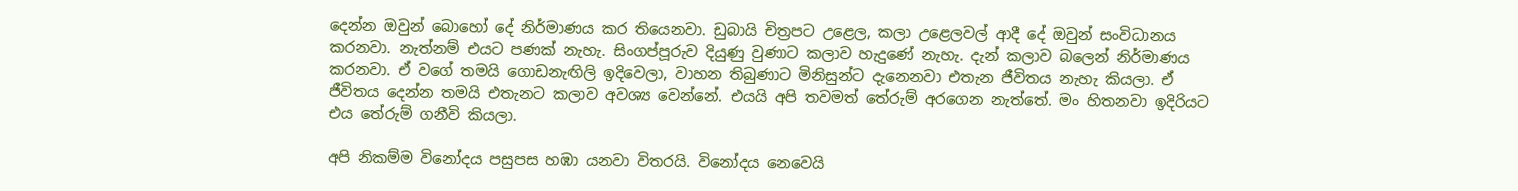දෙන්න ඔවුන් බොහෝ දේ නිර්මාණය කර තියෙනවා. ඩුබායි චිත්‍රපට උළෙල, කලා උළෙලවල් ආදී දේ ඔවුන් සංවිධානය කරනවා. නැත්නම් එයට පණක් නැහැ. සිංගප්පූරුව දියුණු වුණාට කලාව හැදුණේ නැහැ. දැන් කලාව බලෙන් නිර්මාණය කරනවා. ඒ වගේ තමයි ගොඩනැඟිලි ඉදිවෙලා, වාහන තිබුණාට මිනිසුන්ට දැනෙනවා එතැන ජීවිතය නැහැ කියලා. ඒ ජීවිතය දෙන්න තමයි එතැනට කලාව අවශ්‍ය වෙන්නේ. එයයි අපි තවමත් තේරුම් අරගෙන නැත්තේ. මං හිතනවා ඉදිරියට එය තේරුම් ගනීවි කියලා.

අපි නිකම්ම විනෝදය පසුපස හඹා යනවා විතරයි. විනෝදය නෙවෙයි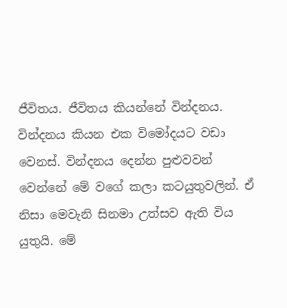ජීවිතය. ජීවිතය කියන්නේ වින්දනය. වින්දනය කියන එක විමෝදයට වඩා වෙනස්. වින්දනය දෙන්න පුළුවවන් වෙන්නේ මේ වගේ කලා කටයුතුවලින්. ඒ නිසා මෙවැනි සිනමා උත්සව ඇති විය යුතුයි. මේ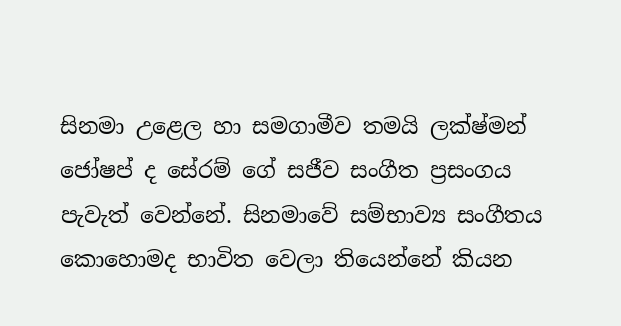සිනමා උළෙල හා සමගාමීව තමයි ලක්ෂ්මන් ජෝෂප් ද සේරම් ගේ සජීව සංගීත ප්‍රසංගය පැවැත් වෙන්නේ. සිනමාවේ සම්භාව්‍ය සංගීතය කොහොමද භාවිත වෙලා තියෙන්නේ කියන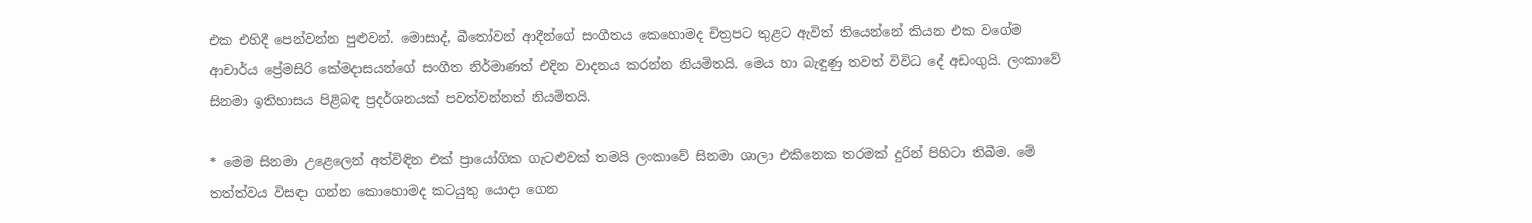එක එහිදී පෙන්වන්න පුළුවන්. මොසාද්, බීතෝවන් ආදීන්ගේ සංගීතය කෙහොමද චිත්‍රපට තුළට ඇවිත් තියෙන්නේ කියන එක වගේම ආචාර්ය ප්‍රේමසිරි කේමදාසයන්ගේ සංගීත නිර්මාණත් එදින වාදනය කරන්න නියමිතයි. මෙය හා බැඳුණු තවත් විවිධ දේ අඩංගුයි. ලංකාවේ සිනමා ඉතිහාසය පිළිබඳ ප්‍රදර්ශනයක් පවත්වන්නත් නියමිතයි.

* මෙම සිනමා උළෙලෙන් අත්විඳින එක් ප්‍රායෝගික ගැටළුවක් තමයි ලංකාවේ සිනමා ශාලා එකිනෙක තරමක් දුරින් පිහිටා තිබීම. මේ තත්ත්වය විසඳා ගන්න කොහොමද කටයුතු යොදා ගෙන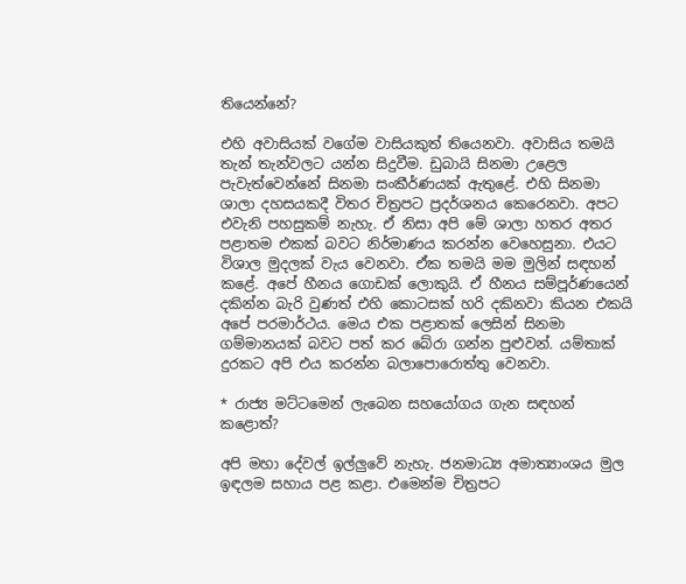තියෙන්නේ?

එහි අවාසියක් වගේම වාසියකුත් තියෙනවා. අවාසිය තමයි තැන් තැන්වලට යන්න සිදුවීම. ඩුබායි සිනමා උළෙල පැවැත්වෙන්නේ සිනමා සංකීර්ණයක් ඇතුළේ. එහි සිනමා ශාලා දහසයකදී විතර චිත්‍රපට ප්‍රදර්ශනය කෙරෙනවා. අපට එවැනි පහසුකම් නැහැ. ඒ නිසා අපි මේ ශාලා හතර අතර පළාතම එකක් බවට නිර්මාණය කරන්න වෙහෙසුනා. එයට විශාල මුදලක් වැය වෙනවා. ඒක තමයි මම මුලින් සඳහන් කළේ. අපේ හීනය ගොඩක් ලොකුයි. ඒ හීනය සම්පූර්ණයෙන් දකින්න බැරි වුණත් එහි කොටසක් හරි දකිනවා කියන එකයි අපේ පරමාර්ථය. මෙය එක පළාතක් ලෙසින් සිනමා ගම්මානයක් බවට පත් කර බේරා ගන්න පුළුවන්. යම්තාක් දුරකට අපි එය කරන්න බලාපොරොත්තු වෙනවා.

* රාජ්‍ය මට්ටමෙන් ලැබෙන සහයෝගය ගැන සඳහන් කළොත්?

අපි මහා දේවල් ඉල්ලුවේ නැහැ. ජනමාධ්‍ය අමාත්‍යාංශය මුල ඉඳලම සහාය පළ කළා. එමෙන්ම චිත්‍රපට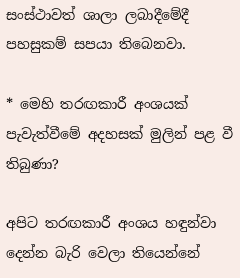සංස්ථාවත් ශාලා ලබාදීමේදී පහසුකම් සපයා තිබෙනවා.

* මෙහි තරඟකාරී අංශයක් පැවැත්වීමේ අදහසක් මුලින් පළ වී තිබුණා?

අපිට තරඟකාරී අංශය හඳුන්වා දෙන්න බැරි වෙලා තියෙන්නේ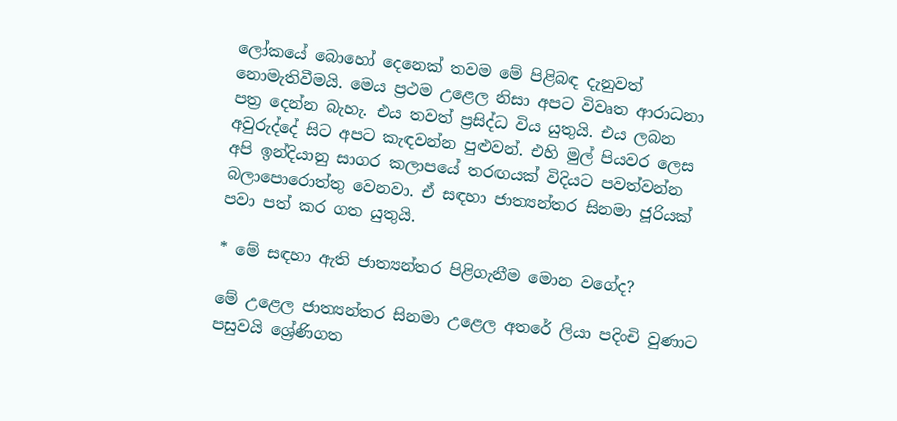ලෝකයේ බොහෝ දෙනෙක් තවම මේ පිළිබඳ දැනුවත් නොමැතිවීමයි. මෙය ප්‍රථම උළෙල නිසා අපට විවෘත ආරාධනා පත්‍ර දෙන්න බැහැ. එය තවත් ප්‍රසිද්ධ විය යුතුයි. එය ලබන අවුරුද්දේ සිට අපට කැඳවන්න පුළුවන්. එහි මුල් පියවර ලෙස අපි ඉන්දියානු සාගර කලාපයේ තරඟයක් විදියට පවත්වන්න බලාපොරොත්තු වෙනවා. ඒ සඳහා ජාත්‍යන්තර සිනමා ජූරියක් පවා පත් කර ගත යුතුයි.

* මේ සඳහා ඇති ජාත්‍යන්තර පිළිගැනීම මොන වගේද?

මේ උළෙල ජාත්‍යන්තර සිනමා උළෙල අතරේ ලියා පදිංචි වුණාට පසුවයි ශ්‍රේණිගත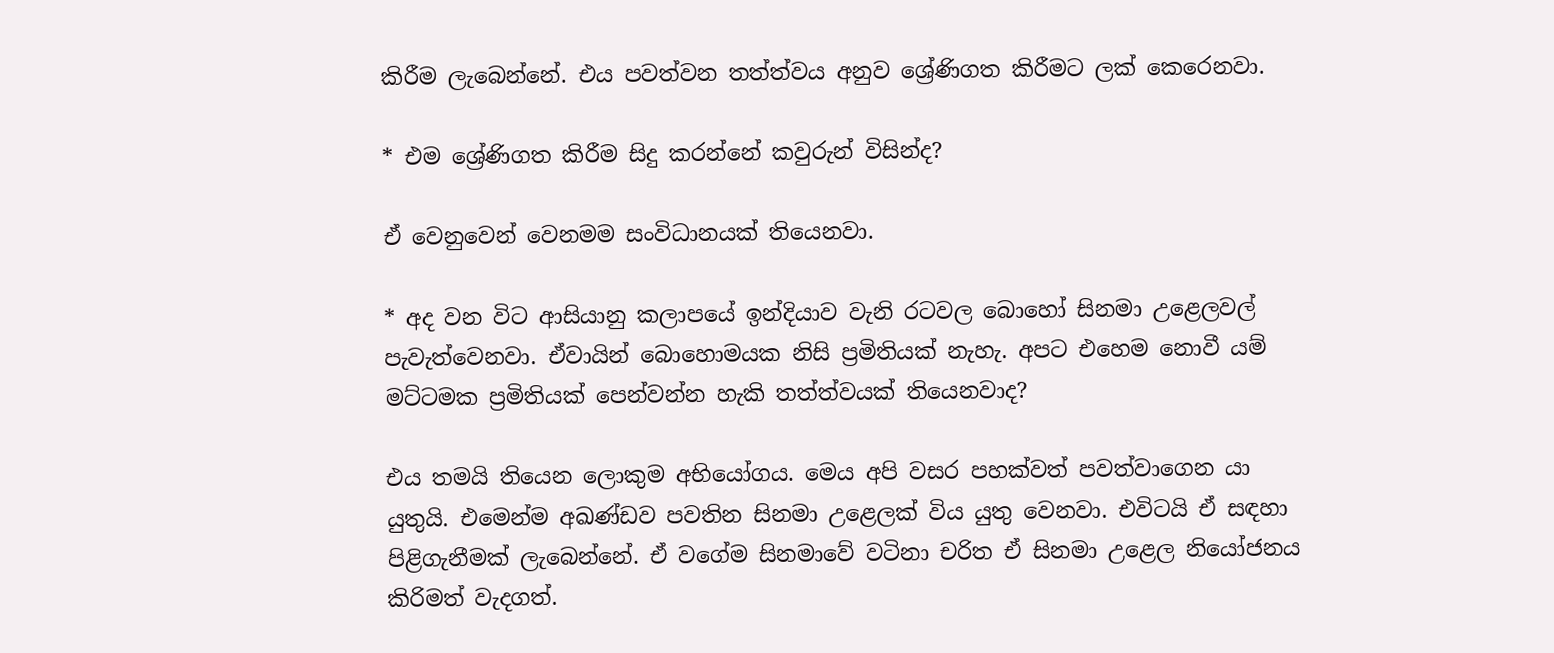කිරීම ලැබෙන්නේ. එය පවත්වන තත්ත්වය අනුව ශ්‍රේණිගත කිරීමට ලක් කෙරෙනවා.

* එම ශ්‍රේණිගත කිරීම සිදු කරන්නේ කවුරුන් විසින්ද?

ඒ වෙනුවෙන් වෙනමම සංවිධානයක් තියෙනවා.

* අද වන විට ආසියානු කලාපයේ ඉන්දියාව වැනි රටවල බොහෝ සිනමා උළෙලවල් පැවැත්වෙනවා. ඒවායින් බොහොමයක නිසි ප්‍රමිතියක් නැහැ. අපට එහෙම නොවී යම් මට්ටමක ප්‍රමිතියක් පෙන්වන්න හැකි තත්ත්වයක් තියෙනවාද?

එය තමයි තියෙන ලොකුම අභියෝගය. මෙය අපි වසර පහක්වත් පවත්වාගෙන යා යුතුයි. එමෙන්ම අඛණ්ඩව පවතින සිනමා උළෙලක් විය යුතු වෙනවා. එවිටයි ඒ සඳහා පිළිගැනීමක් ලැබෙන්නේ. ඒ වගේම සිනමාවේ වටිනා චරිත ඒ සිනමා උළෙල නියෝජනය කිරිමත් වැදගත්.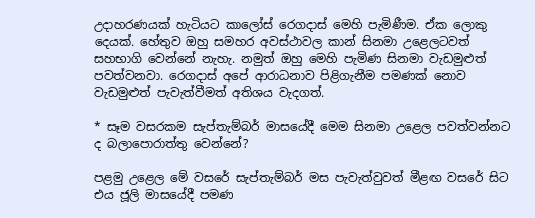උදාහරණයක් හැටියට කාලෝස් රෙගදාස් මෙහි පැමිණීම. ඒක ලොකු දෙයක්. හේතුව ඔහු සමහර අවස්ථාවල කාන් සිනමා උළෙලටවත් සහභාගි වෙන්නේ නැහැ. නමුත් ඔහු මෙහි පැමිණ සිනමා වැඩමුළුත් පවත්වනවා. රෙගදාස් අපේ ආරාධනාව පිළිගැනීම පමණක් නොව වැඩමුළුත් පැවැත්වීමත් අතිශය වැදගත්.

* සෑම වසරකම සැප්තැම්බර් මාසයේදී මෙම සිනමා උළෙල පවත්වන්නට ද බලාපොරාත්තු වෙන්නේ?

පළමු උළෙල මේ වසරේ සැප්තැම්බර් මස පැවැත්වුවත් මීළඟ වසරේ සිට එය ජූලි මාසයේදී පමණ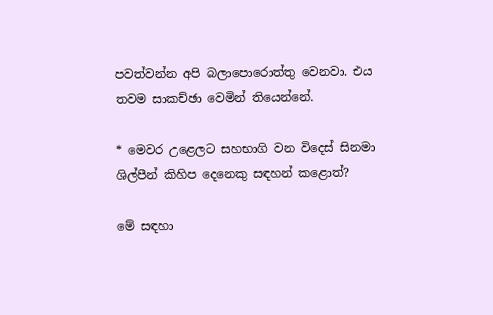පවත්වන්න අපි බලාපොරොත්තු වෙනවා. එය තවම සාකච්ඡා වෙමින් තියෙන්නේ.

* මෙවර උළෙලට සහභාගි වන විදෙස් සිනමා ශිල්පීන් කිහිප දෙනෙකු සඳහන් කළොත්?

මේ සඳහා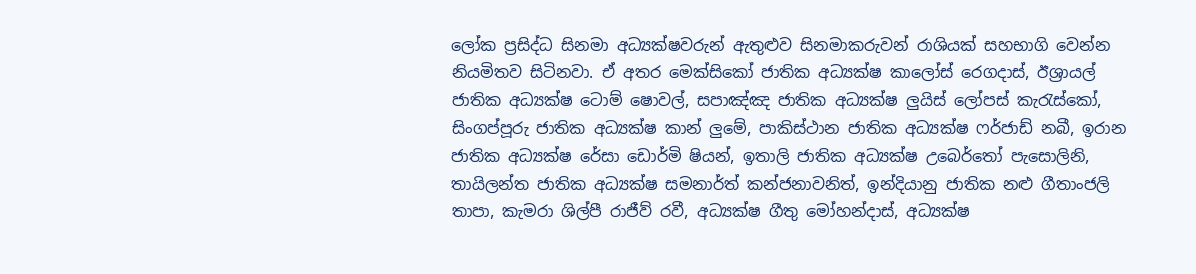ලෝක ප්‍රසිද්ධ සිනමා අධ්‍යක්ෂවරුන් ඇතුළුව සිනමාකරුවන් රාශියක් සහභාගි වෙන්න නියමිතව සිටිනවා. ඒ අතර මෙක්සිකෝ ජාතික අධ්‍යක්ෂ කාලෝස් රෙගදාස්, ඊශ්‍රායල් ජාතික අධ්‍යක්ෂ ටොම් ෂොවල්, සපාඤ්ඤ ජාතික අධ්‍යක්ෂ ලුයිස් ලෝපස් කැරැස්කෝ, සිංගප්පූරු ජාතික අධ්‍යක්ෂ කාන් ලුමේ, පාකිස්ථාන ජාතික අධ්‍යක්ෂ ෆර්ජාඩ් නබී, ඉරාන ජාතික අධ්‍යක්ෂ රේසා ඩොර්මි ෂියන්, ඉතාලි ජාතික අධ්‍යක්ෂ උබෙර්තෝ පැසොලිනි, තායිලන්ත ජාතික අධ්‍යක්ෂ සමනාර්ත් කන්ජනාවනිත්, ඉන්දියානු ජාතික නළු ගීතාංජලි තාපා, කැමරා ශිල්පී රාජීව් රවී, අධ්‍යක්ෂ ගීතු මෝහන්දාස්, අධ්‍යක්ෂ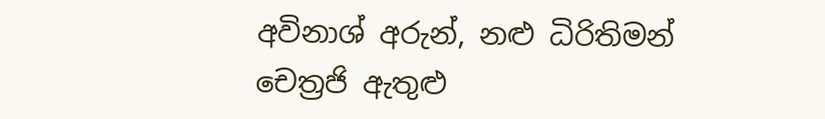අවිනාශ් අරුන්, නළු ධිරිතිමන් චෙත්‍රජි ඇතුළු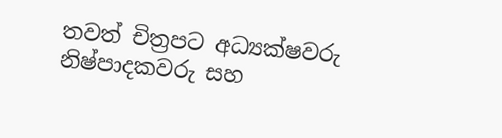තවත් චිත්‍රපට අධ්‍යක්ෂවරු නිෂ්පාදකවරු සහ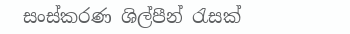සංස්කරණ ශිල්පීන් රැසක්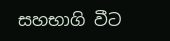සහභාගි වීට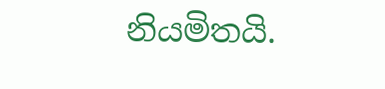නියමිතයි.